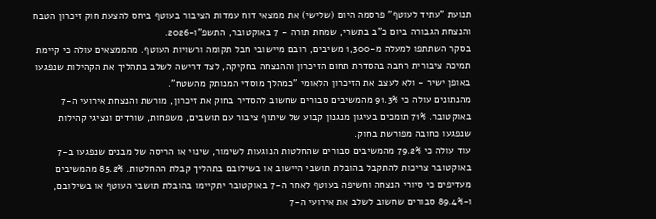תנועת "עתיד לעוטף" פרסמה היום (שלישי) את ממצאי דוח עמדות הציבור בעוטף ביחס להצעת חוק זיכרון הטבח והנצחת הגבורה ביום כ"ב בתשרי, שמחת תורה - 7 באוקטובר, התשפ"ו-2026.
בסקר השתתפו למעלה מ-1,300 משיבים, רובם מיישובי חבל תקומה ורשויות העוטף. מהממצאים עולה כי קיימת תמיכה ציבורית רחבה בהסדרת תחום הזיכרון וההנצחה בחקיקה, לצד דרישה לשלב בתהליך את הקהילות שנפגעו באופן ישיר - ולא לעצב את הזיכרון הלאומי "כמהלך מוסדי המנותק מהשטח".
מהנתונים עולה כי 91.3% מהמשיבים סבורים שחשוב להסדיר בחוק את זיכרון, מורשת והנצחת אירועי ה-7 באוקטובר. 71% תומכים בעיגון מנגנון קבוע של שיתוף ציבור עם תושבים, משפחות, שורדים ונציגי קהילות שנפגעו כחובה מפורשת בחוק.
עוד עולה כי 79.2% מהמשיבים סבורים שהחלטות הנוגעות לשימור, שינוי או הריסה של מבנים שנפגעו ב-7 באוקטובר צריכות להתקבל בהובלת תושבי היישוב או בשילובם בתהליך קבלת ההחלטות. 85.2% מהמשיבים מעדיפים כי סיורי הנצחה וחשיפה בעוטף לאחר ה-7 באוקטובר יתקיימו בהובלת תושבי העוטף או בשילובם, ו-89.4% סבורים שחשוב לשלב את אירועי ה-7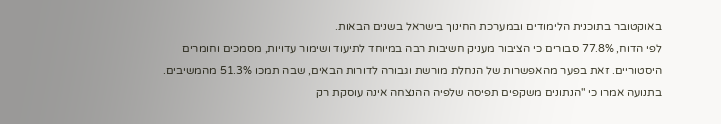באוקטובר בתוכנית הלימודים ובמערכת החינוך בישראל בשנים הבאות.
לפי הדוח, 77.8% סבורים כי הציבור מעניק חשיבות רבה במיוחד לתיעוד ושימור עדויות, מסמכים וחומרים היסטוריים. זאת בפער מהאפשרות של הנחלת מורשת וגבורה לדורות הבאים, שבה תמכו 51.3% מהמשיבים. בתנועה אמרו כי "הנתונים משקפים תפיסה שלפיה ההנצחה אינה עוסקת רק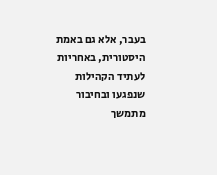בעבר, אלא גם באמת היסטורית, באחריות לעתיד הקהילות שנפגעו ובחיבור מתמשך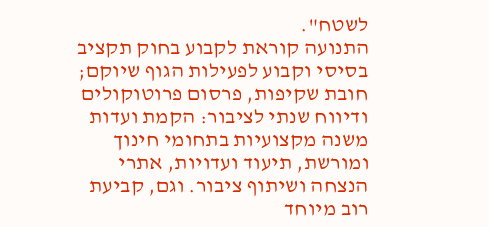לשטח".
התנועה קוראת לקבוע בחוק תקציב בסיסי וקבוע לפעילות הגוף שיוקם; חובת שקיפות, פרסום פרוטוקולים ודיווח שנתי לציבור: הקמת ועדות משנה מקצועיות בתחומי חינוך ומורשת, תיעוד ועדויות, אתרי הנצחה ושיתוף ציבור. וגם, קביעת רוב מיוחד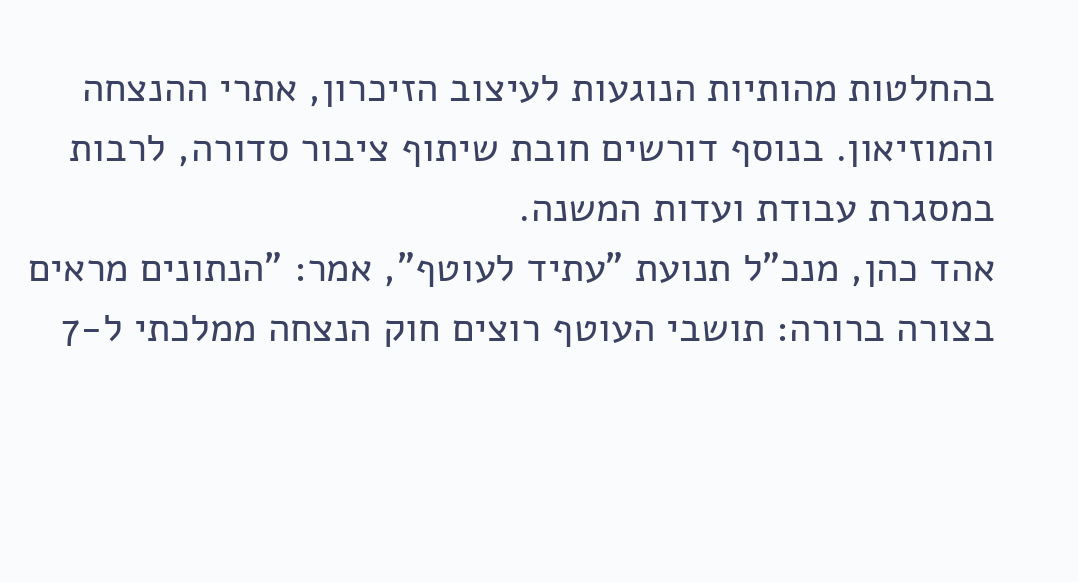בהחלטות מהותיות הנוגעות לעיצוב הזיכרון, אתרי ההנצחה והמוזיאון. בנוסף דורשים חובת שיתוף ציבור סדורה, לרבות במסגרת עבודת ועדות המשנה.
אהד כהן, מנכ"ל תנועת "עתיד לעוטף", אמר: "הנתונים מראים בצורה ברורה: תושבי העוטף רוצים חוק הנצחה ממלכתי ל-7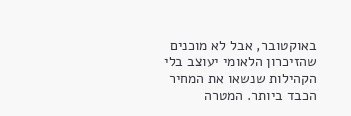באוקטובר, אבל לא מוכנים שהזיכרון הלאומי יעוצב בלי הקהילות שנשאו את המחיר הכבד ביותר. המטרה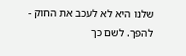שלנו היא לא לעכב את החוק - להפך. לשם כך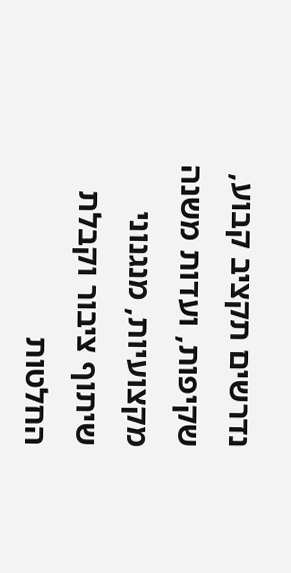נדרשים תקציב קבוע, שקיפות, ועדות משנה מקצועיות, מנגנוני שיתוף ציבור וקבלת החלטות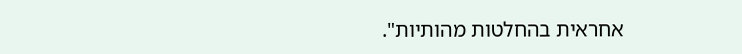אחראית בהחלטות מהותיות".